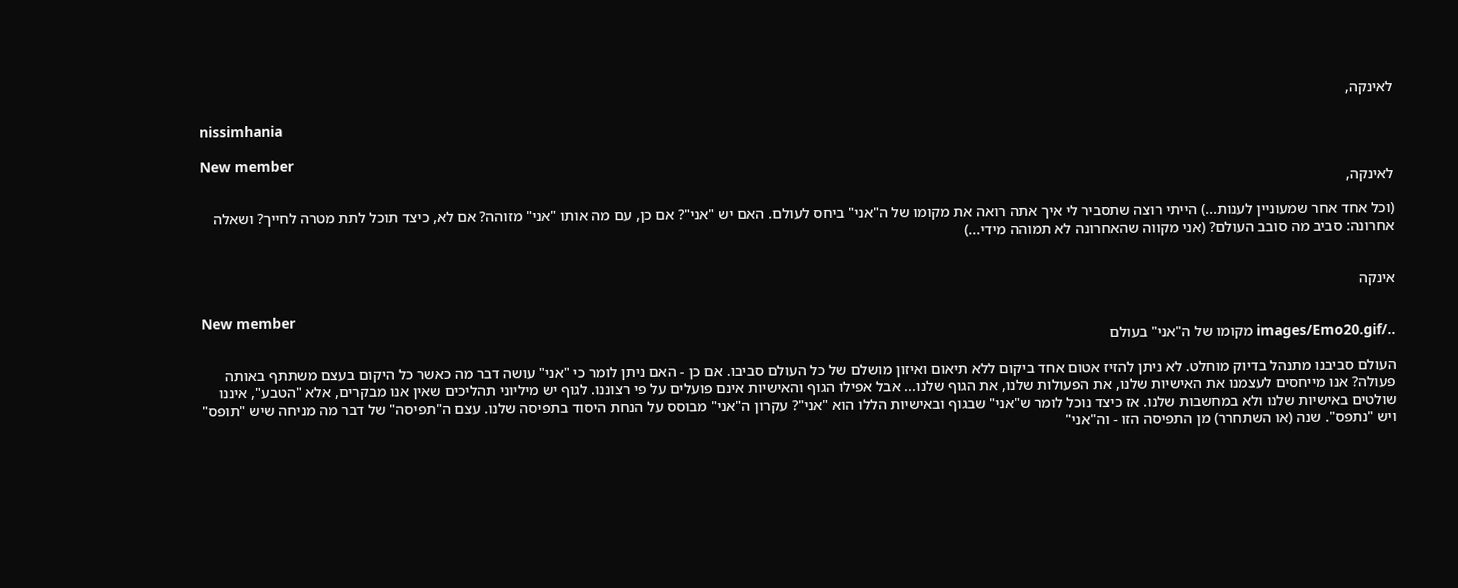לאינקה,

nissimhania

New member
לאינקה,

(וכל אחד אחר שמעוניין לענות...) הייתי רוצה שתסביר לי איך אתה רואה את מקומו של ה"אני" ביחס לעולם. האם יש "אני"? אם כן, עם מה אותו "אני" מזוהה? אם לא, כיצד תוכל לתת מטרה לחייך? ושאלה אחרונה: סביב מה סובב העולם? (אני מקווה שהאחרונה לא תמוהה מידי...)


אינקה

New member
../images/Emo20.gif מקומו של ה"אני" בעולם

העולם סביבנו מתנהל בדיוק מוחלט. לא ניתן להזיז אטום אחד ביקום ללא תיאום ואיזון מושלם של כל העולם סביבו. אם כן - האם ניתן לומר כי "אני" עושה דבר מה כאשר כל היקום בעצם משתתף באותה פעולה? אנו מייחסים לעצמנו את האישיות שלנו, את הפעולות שלנו, את הגוף שלנו... אבל אפילו הגוף והאישיות אינם פועלים על פי רצוננו. לגוף יש מיליוני תהליכים שאין אנו מבקרים, אלא "הטבע", איננו שולטים באישיות שלנו ולא במחשבות שלנו. אז כיצד נוכל לומר ש"אני" שבגוף ובאישיות הללו הוא "אני"? עקרון ה"אני" מבוסס על הנחת היסוד בתפיסה שלנו. עצם ה"תפיסה" של דבר מה מניחה שיש "תופס" ויש "נתפס". שנה (או השתחרר) מן התפיסה הזו - וה"אני"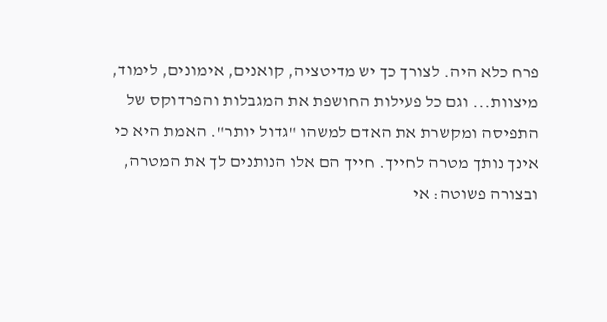פרח כלא היה. לצורך כך יש מדיטציה, קואנים, אימונים, לימוד, מיצוות... וגם כל פעילות החושפת את המגבלות והפרדוקס של התפיסה ומקשרת את האדם למשהו "גדול יותר". האמת היא כי אינך נותך מטרה לחייך. חייך הם אלו הנותנים לך את המטרה, ובצורה פשוטה: אי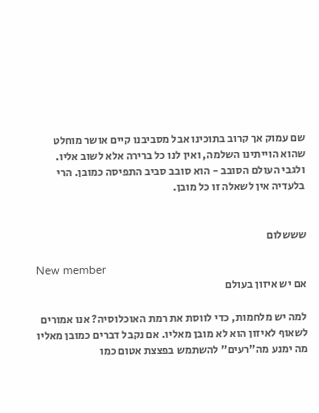שם עמוק אך קרוב בתוכינו אבל מסביבנו קיים אושר מוחלט שהוא הוייתינו השלמה, ואין לנו כל ברירה אלא לשוב אליו. ולגבי העולם הסובב - הוא סובב סביב התפיסה כמובן. הרי בלעדיה אין לשאלה זו כל מובן.


שששלום

New member
אם יש איזון בעולם

למה יש מלחמות, כדי לווסת את רמת האוכלוסיה? אנו אמורים לשאוף לאיזון הוא לא מובן מאליו. אם נקבל דברים כמובן מאליו מה ימנע מה"רעים" להשתמש בפצצת אטום כמו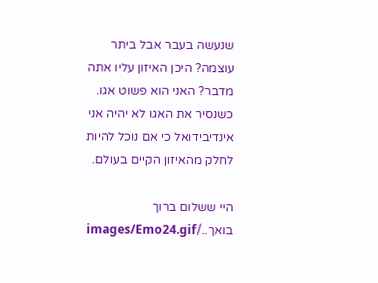שנעשה בעבר אבל ביתר עוצמה? היכן האיזון עליו אתה מדבר? האני הוא פשוט אגו. כשנסיר את האגו לא יהיה אני אינדיבידואל כי אם נוכל להיות לחלק מהאיזון הקיים בעולם.

היי ששלום ברוך בואך../images/Emo24.gif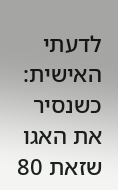לדעתי האישית: כשנסיר את האגו שזאת 80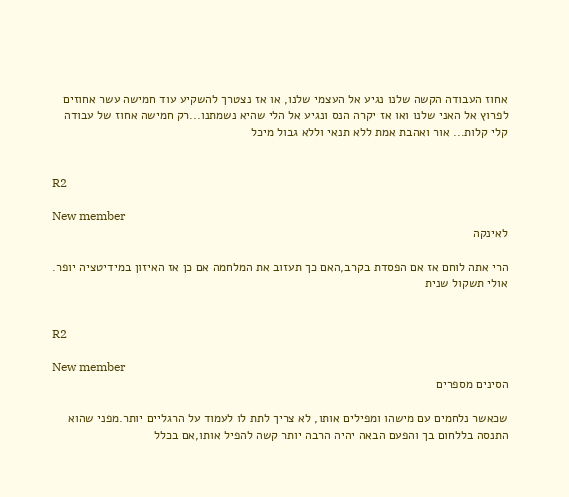אחוז העבודה הקשה שלנו נגיע אל העצמי שלנו, או אז נצטרך להשקיע עוד חמישה עשר אחוזים לפרוץ אל האני שלנו ואו אז יקרה הנס ונגיע אל הלי שהיא נשמתנו...רק חמישה אחוז של עבודה קלי קלות... אור ואהבת אמת ללא תנאי וללא גבול מיכל


R2

New member
לאינקה

הרי אתה לוחם אז אם הפסדת בקרב,האם כך תעזוב את המלחמה אם כן אז האיזון במידיטציה יופר. אולי תשקול שנית


R2

New member
הסינים מספרים

שכאשר נלחמים עם מישהו ומפילים אותו, לא צריך לתת לו לעמוד על הרגליים יותר.מפני שהוא התנסה בללחום בך והפעם הבאה יהיה הרבה יותר קשה להפיל אותו,אם בכלל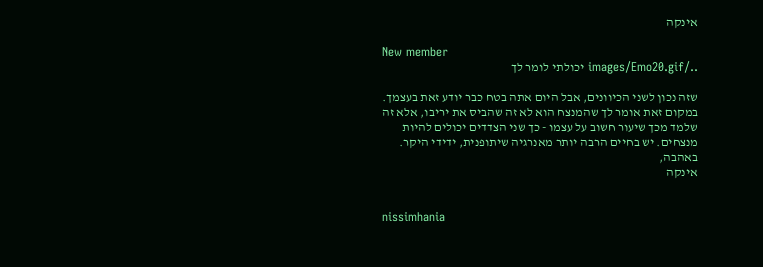אינקה

New member
../images/Emo20.gif יכולתי לומר לך

שזה נכון לשני הכיוונים, אבל היום אתה בטח כבר יודע זאת בעצמך. במקום זאת אומר לך שהמנצח הוא לא זה שהביס את יריבו, אלא זה שלמד מכך שיעור חשוב על עצמו - כך שני הצדדים יכולים להיות מנצחים. יש בחיים הרבה יותר מאנרגיה שיתופנית, ידידי היקר. באהבה,
אינקה


nissimhania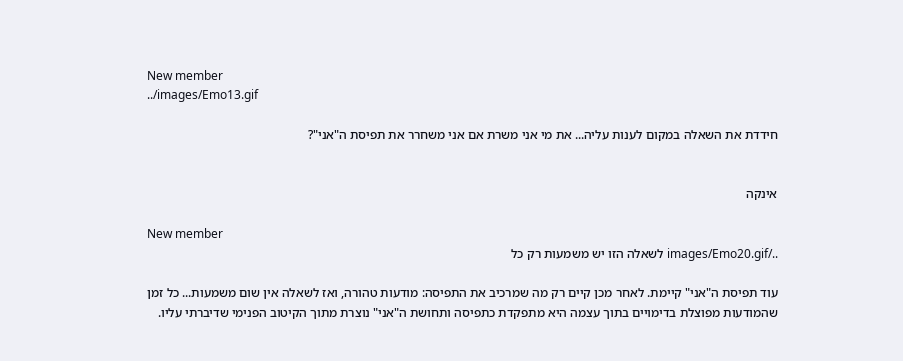New member
../images/Emo13.gif

חידדת את השאלה במקום לענות עליה... את מי אני משרת אם אני משחרר את תפיסת ה"אני"?


אינקה

New member
../images/Emo20.gif לשאלה הזו יש משמעות רק כל

עוד תפיסת ה"אני" קיימת. לאחר מכן קיים רק מה שמרכיב את התפיסה: מודעות טהורה, ואז לשאלה אין שום משמעות... כל זמן שהמודעות מפוצלת בדימויים בתוך עצמה היא מתפקדת כתפיסה ותחושת ה"אני" נוצרת מתוך הקיטוב הפנימי שדיברתי עליו.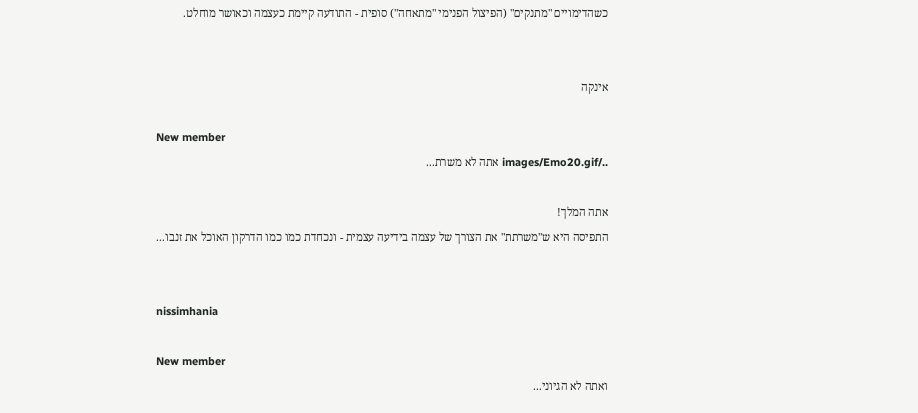כשהדימויים "מתנקים" (הפיצול הפנימי "מתאחה") סופית - התודעה קיימת כעצמה וכאושר מוחלט.


אינקה

New member
../images/Emo20.gif אתה לא משרת...

אתה המלך!
התפיסה היא ש"משרתת" את הצורך של עצמה בידיעה עצמית - ונכחדת כמו כמו הדרקון האוכל את זנבו...


nissimhania

New member
ואתה לא הגיוני...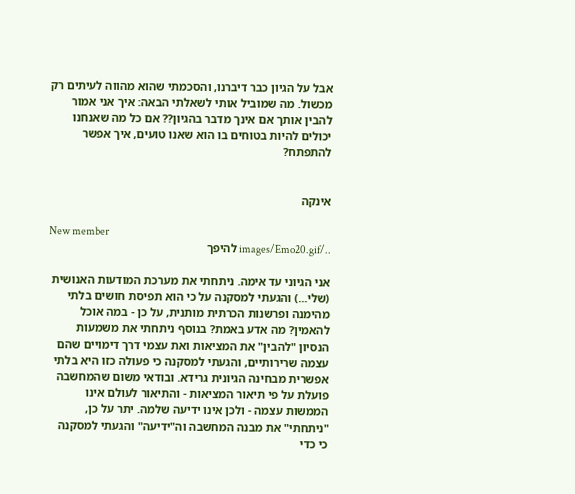אבל על הגיון כבר דיברנו, והסכמתי שהוא מהווה לעיתים רק מכשול. מה שמוביל אותי לשאלתי הבאה: איך אני אמור להבין אותך אם אינך מדבר בהגיון?? אם כל מה שאנחנו יכולים להיות בטוחים בו הוא שאנו טועים, איך אפשר להתפתח?


אינקה

New member
../images/Emo20.gif להיפך

אני הגיוני עד אימה. ניתחתי את מערכת המודעות האנושית (שלי...) והגעתי למסקנה על כי הוא תפיסת חושים בלתי מהימנה ופרשנות הכרתית מותנית, על כן - במה אוכל להאמין? מה אדע באמת? בנוסף ניתחתי את משמעות הנסיון "להבין" את המציאות ואת עצמי דרך דימויים שהם עצמה שרירותיים, והגעתי למסקנה כי פעולה כזו היא בלתי אפשרית מבחינה הגיונית גרידא. ובודאי משום שהמחשבה פועלת על פי תיאור המציאות - והתיאור לעולם אינו הממשות עצמה - ולכן אינו ידיעה שלמה. יתר על כן, "ניתחתי" את מבנה המחשבה וה"ידיעה" והגעתי למסקנה כי כדי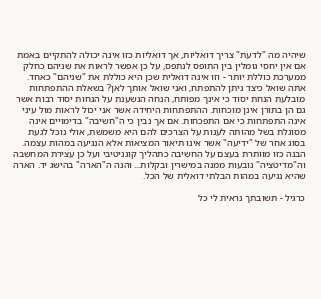שיהיה מה "לדעת" צריך דואליות, אך דואליות כזו אינה יכולה להתקיים באמת אם אין יחסי גומלין בין התופס לנתפס, על כן אפשר לראות את שניהם כחלק ממערכת כוללת יותר - וזו אינה דואלית שכן היא כוללת את "שניהם" כאחד. אתה שואל כיצד ניתן להתפתח, ואני שואל אותך לאן? בשאלת ההתפתחות מובלעת הנחת יסוד כי אינך מפותח, הנחה הנשענת על הנחות יסוד רבות אשר גם הן בתורן אינן מוכחות. ההתפתחות היחידה אשר אני יכול לראות מול עיני אינה התפתחות כי אם התפכחות. אם אך נבין כי ה"חשיבה" בדימויים אינה מסוגלת בשל מהותה לענות על הצרכים להם היא משמשת, אולי נוכל לגעת בסוג אחר של "ידיעה" אשר אינו תיאור המציאות אלא הנגיעה במהות עצמה. הבנה כזו מוותרת בעצם על החשיבה כתהליך קוגניטיבי ועל כן עצירת המחשבה וה"מדיטציה" נובעות ממנה במישרין ובקלות... והנה ה"הארה" בהישג יד. הארה שהיא נגיעה במהות הבלתי דואלית של הכל.

כרגיל - תשובתך נראית לי כל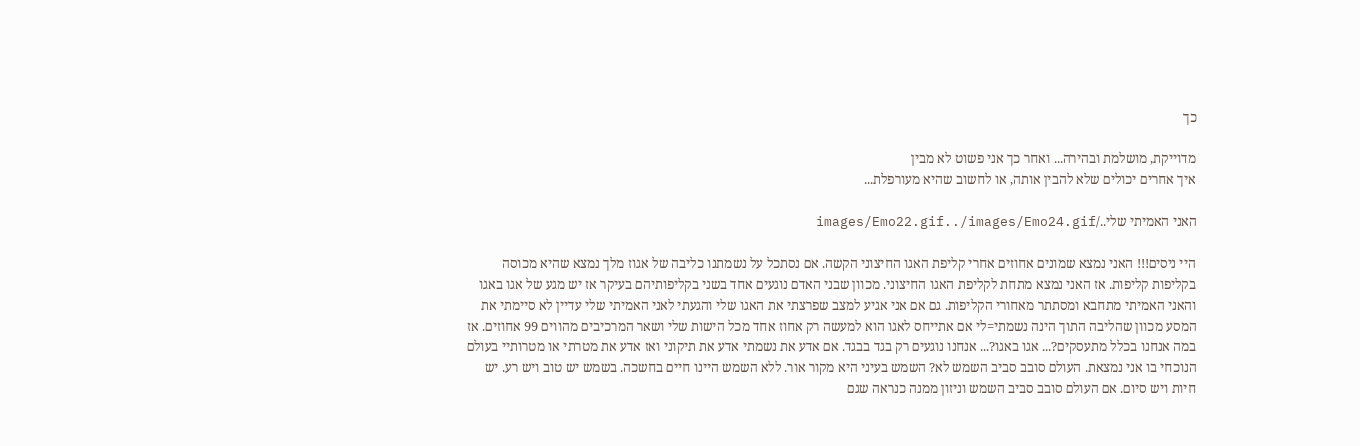כך

מדוייקת, מושלמת ובהירה... ואחר כך אני פשוט לא מבין
איך אחרים יכולים שלא להבין אותה, או לחשוב שהיא מעורפלת...

האני האמיתי שלי../images/Emo22.gif../images/Emo24.gif

היי ניסים!!! האני נמצא שמונים אחוזים אחרי קליפת האגו החיצוני הקשה. אם נסתכל על נשמתנו כליבה של אגוז מלך נמצא שהיא מכוסה בקליפות קליפות. אז האני נמצא מתחת לקליפת האגו החיצוני. מכוון שבני האדם נוגעים אחד בשני בקליפותיהם בעיקר אז יש מגע של אגו באגו והאני האמיתי מתחבא ומסתתר מאחורי הקליפות. גם אם אני אגיע למצב שפרצתי את האגו שלי והגעתי לאני האמיתי שלי עדיין לא סיימתי את המסע מכוון שהליבה התוך הינה נשמתי=לי אם אתייחס לאגו הוא למעשה רק אחוז אחד מכל הישות שלי ושאר המרכיבים מהווים 99 אחוזים. אז במה אנחנו בכלל מתעסקים?... אגו באגו?... אנחנו נוגעים רק בגד בבגד. אם אדע את נשמתי אדע את תיקוני ואז אדע את מטרתי או מטרותיי בעולם הנוכחי בו אני נמצאת. העולם סובב סביב השמש לא? השמש בעיני היא מקור אור. ללא השמש היינו חיים בחשכה. בשמש יש טוב ויש רע. יש חיות ויש סיום. אם העולם סובב סביב השמש וניזון ממנה כנראה שגם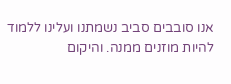אנו סובבים סביב נשמתנו ועלינו ללמוד להיות מוזנים ממנה. והיקום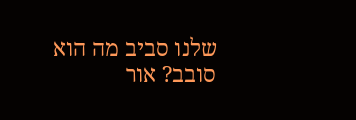שלנו סביב מה הוא סובב? אור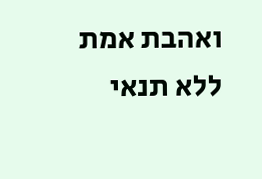ואהבת אמת ללא תנאי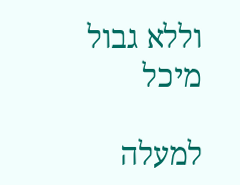וללא גבול מיכל

למעלה